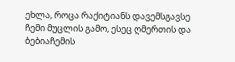ეხლა, როცა რაქიტიანს დავემსგავსე ჩემი მუცლის გამო, ესეც ღმერთის და ბებიაჩემის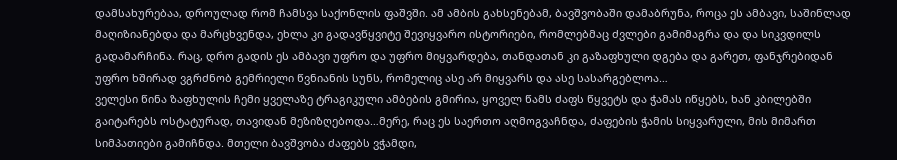დამსახურებაა, დროულად რომ ჩამსვა საქონლის ფაშვში. ამ ამბის გახსენებამ, ბავშვობაში დამაბრუნა, როცა ეს ამბავი, საშინლად მაღიზიანებდა და მარცხვენდა, ეხლა კი გადავწყვიტე შევიყვარო ისტორიები, რომლებმაც ძვლები გამიმაგრა და და სიკვდილს გადამარჩინა. რაც, დრო გადის ეს ამბავი უფრო და უფრო მიყვარდება, თანდათან კი გაზაფხული დგება და გარეთ, ფანჯრებიდან უფრო ხშირად ვგრძნობ გემრიელი წვნიანის სუნს, რომელიც ასე არ მიყვარს და ასე სასარგებლოა…
ველესი წინა ზაფხულის ჩემი ყველაზე ტრაგიკული ამბების გმირია, ყოველ წამს ძაფს წყვეტს და ჭამას იწყებს, ხან კბილებში გაიტარებს ოსტატურად, თავიდან მეზიზღებოდა…მერე, რაც ეს საერთო აღმოგვაჩნდა, ძაფების ჭამის სიყვარული, მის მიმართ სიმპათიები გამიჩნდა. მთელი ბავშვობა ძაფებს ვჭამდი,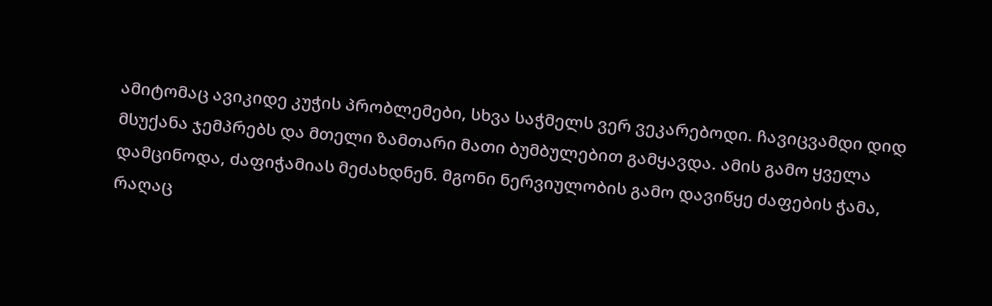ამიტომაც ავიკიდე კუჭის პრობლემები, სხვა საჭმელს ვერ ვეკარებოდი. ჩავიცვამდი დიდ მსუქანა ჯემპრებს და მთელი ზამთარი მათი ბუმბულებით გამყავდა. ამის გამო ყველა დამცინოდა, ძაფიჭამიას მეძახდნენ. მგონი ნერვიულობის გამო დავიწყე ძაფების ჭამა, რაღაც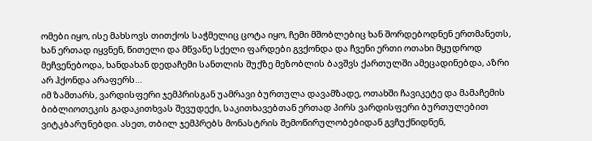ომები იყო, ისე მახსოვს თითქოს საჭმელიც ცოტა იყო, ჩემი მშობლებიც ხან შორდებოდნენ ერთმანეთს, ხან ერთად იყვნენ, წითელი და მწვანე სქელი ფარდები გვქონდა და ჩვენი ერთი ოთახი მყუდროდ მეჩვენებოდა, ხანდახან დედაჩემი სანთლის შუქზე მეზობლის ბავშვს ქართულში ამეცადინებდა, აზრი არ ჰქონდა არაფერს…
იმ ზამთარს, ვარდისფერი ჯემპრისგან უამრავი ბურთულა დავამზადე, ოთახში ჩავიკეტე და მამაჩემის ბიბლიოთეკის გადაკითხვას შევუდექი, საკითხავებთან ერთად პირს ვარდისფერი ბურთულებით ვიტკბარუნებდი. ასეთ, თბილ ჯემპრებს მონასტრის შემოწირულობებიდან გვჩუქნიდნენ,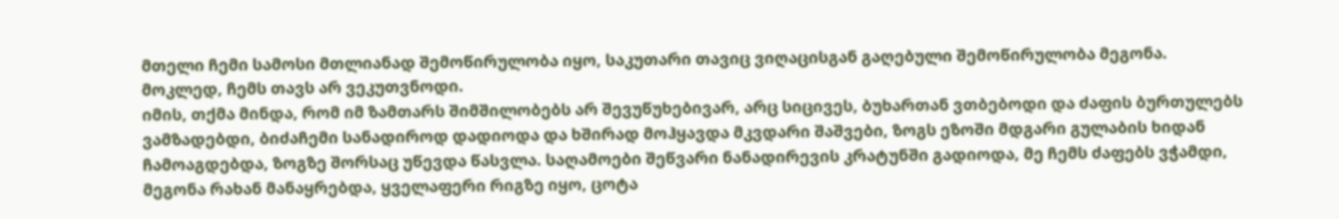მთელი ჩემი სამოსი მთლიანად შემოწირულობა იყო, საკუთარი თავიც ვიღაცისგან გაღებული შემოწირულობა მეგონა. მოკლედ, ჩემს თავს არ ვეკუთვნოდი.
იმის, თქმა მინდა, რომ იმ ზამთარს შიმშილობებს არ შევუწუხებივარ, არც სიცივეს, ბუხართან ვთბებოდი და ძაფის ბურთულებს ვამზადებდი, ბიძაჩემი სანადიროდ დადიოდა და ხშირად მოჰყავდა მკვდარი შაშვები, ზოგს ეზოში მდგარი გულაბის ხიდან ჩამოაგდებდა, ზოგზე შორსაც უწევდა წასვლა. საღამოები შეწვარი ნანადირევის კრატუნში გადიოდა, მე ჩემს ძაფებს ვჭამდი, მეგონა რახან მანაყრებდა, ყველაფერი რიგზე იყო, ცოტა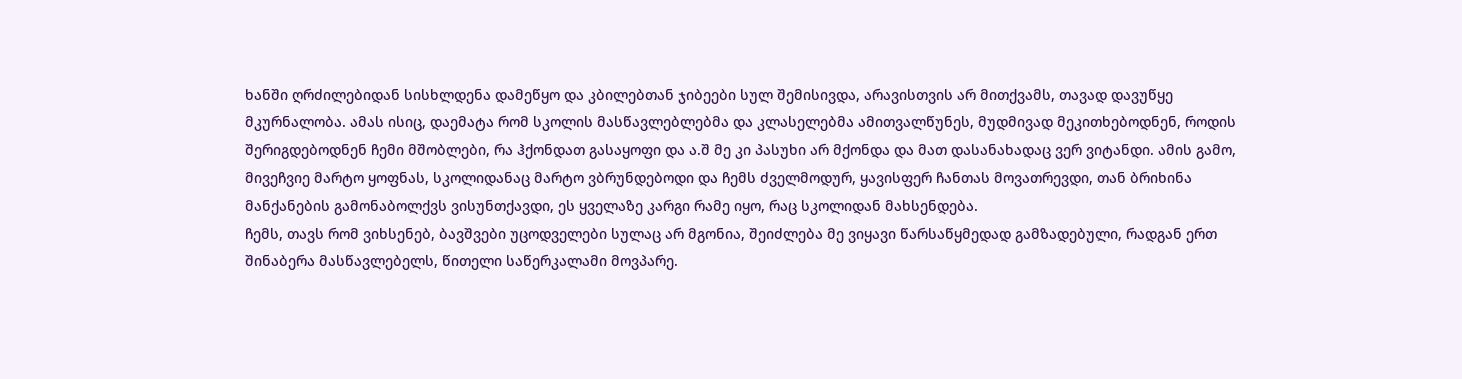ხანში ღრძილებიდან სისხლდენა დამეწყო და კბილებთან ჯიბეები სულ შემისივდა, არავისთვის არ მითქვამს, თავად დავუწყე მკურნალობა. ამას ისიც, დაემატა რომ სკოლის მასწავლებლებმა და კლასელებმა ამითვალწუნეს, მუდმივად მეკითხებოდნენ, როდის შერიგდებოდნენ ჩემი მშობლები, რა ჰქონდათ გასაყოფი და ა.შ მე კი პასუხი არ მქონდა და მათ დასანახადაც ვერ ვიტანდი. ამის გამო, მივეჩვიე მარტო ყოფნას, სკოლიდანაც მარტო ვბრუნდებოდი და ჩემს ძველმოდურ, ყავისფერ ჩანთას მოვათრევდი, თან ბრიხინა მანქანების გამონაბოლქვს ვისუნთქავდი, ეს ყველაზე კარგი რამე იყო, რაც სკოლიდან მახსენდება.
ჩემს, თავს რომ ვიხსენებ, ბავშვები უცოდველები სულაც არ მგონია, შეიძლება მე ვიყავი წარსაწყმედად გამზადებული, რადგან ერთ შინაბერა მასწავლებელს, წითელი საწერკალამი მოვპარე.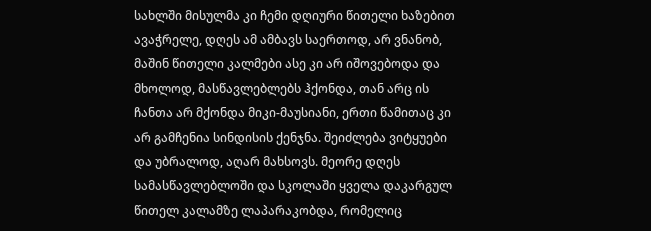სახლში მისულმა კი ჩემი დღიური წითელი ხაზებით ავაჭრელე, დღეს ამ ამბავს საერთოდ, არ ვნანობ, მაშინ წითელი კალმები ასე კი არ იშოვებოდა და მხოლოდ, მასწავლებლებს ჰქონდა, თან არც ის ჩანთა არ მქონდა მიკი-მაუსიანი, ერთი წამითაც კი არ გამჩენია სინდისის ქენჯნა. შეიძლება ვიტყუები და უბრალოდ, აღარ მახსოვს. მეორე დღეს სამასწავლებლოში და სკოლაში ყველა დაკარგულ წითელ კალამზე ლაპარაკობდა, რომელიც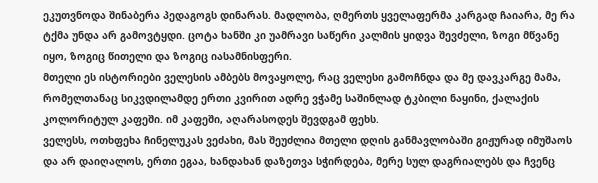ეკუთვნოდა შინაბერა პედაგოგს დინარას. მადლობა, ღმერთს ყველაფერმა კარგად ჩაიარა, მე რა ტქმა უნდა არ გამოვტყდი. ცოტა ხანში კი უამრავი საწერი კალმის ყიდვა შევძელი, ზოგი მწვანე იყო, ზოგიც წითელი და ზოგიც იასამნისფერი.
მთელი ეს ისტორიები ველესის ამბებს მოვაყოლე, რაც ველესი გამოჩნდა და მე დავკარგე მამა, რომელთანაც სიკვდილამდე ერთი კვირით ადრე ვჭამე საშინლად ტკბილი ნაყინი, ქალაქის კოლორიტულ კაფეში. იმ კაფეში, აღარასოდეს შევდგამ ფეხს.
ველესს, ოთხფეხა ჩინელუკას ვეძახი, მას შეუძლია მთელი დღის განმავლობაში გიჟურად იმუშაოს და არ დაიღალოს, ერთი ეგაა, ხანდახან დაზეთვა სჭირდება, მერე სულ დაგრიალებს და ჩვენც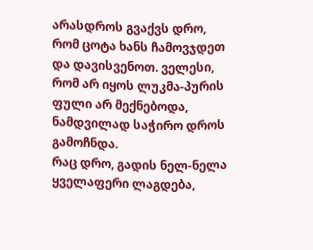არასდროს გვაქვს დრო, რომ ცოტა ხანს ჩამოვჯდეთ და დავისვენოთ. ველესი, რომ არ იყოს ლუკმა-პურის ფული არ მექნებოდა, ნამდვილად საჭირო დროს გამოჩნდა.
რაც დრო, გადის ნელ-ნელა ყველაფერი ლაგდება,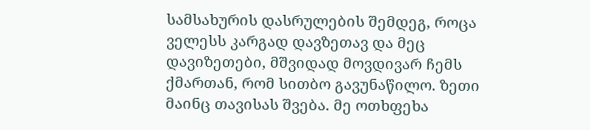სამსახურის დასრულების შემდეგ, როცა ველესს კარგად დავზეთავ და მეც დავიზეთები, მშვიდად მოვდივარ ჩემს ქმართან, რომ სითბო გავუნაწილო. ზეთი მაინც თავისას შვება. მე ოთხფეხა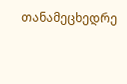თანამეცხედრე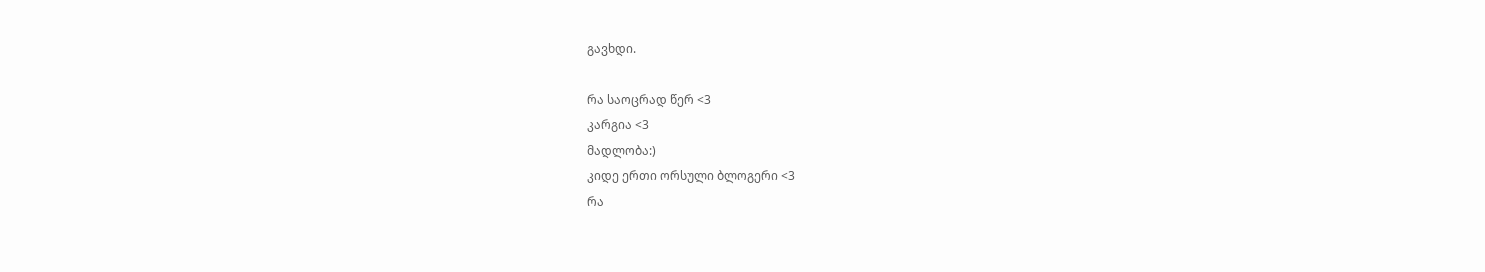გავხდი.

რა საოცრად წერ <3
კარგია <3
მადლობა:)
კიდე ერთი ორსული ბლოგერი <3
რა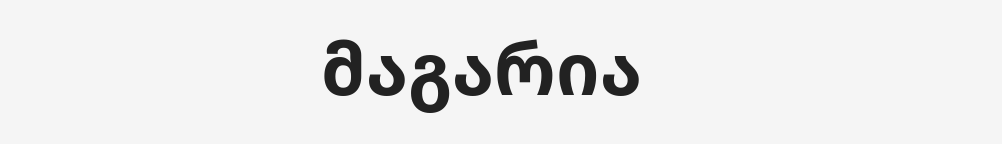მაგარია